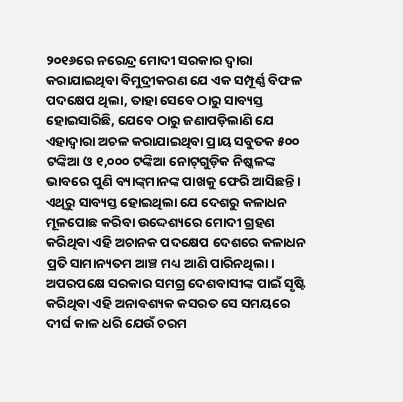୨୦୧୬ରେ ନରେନ୍ଦ୍ର ‌ମୋଦୀ ସରକାର ଦ୍ବାରା କରାଯାଇଥିବା ବିମୁଦ୍ରୀକରଣ ଯେ ଏକ ସମ୍ପୂର୍ଣ୍ଣ ବିଫଳ ପଦକ୍ଷେପ ଥିଲା, ତାହା ସେବେ ଠାରୁ ସାବ୍ୟସ୍ତ ହୋଇସାରିଛି, ଯେବେ ଠାରୁ ଜଣାପଡ଼ିଲାଣି ଯେ ଏହାଦ୍ବାରା ଅଚଳ କରାଯାଇଥିବା ପ୍ରାୟ ସବୁତକ ୫୦୦ ଟଙ୍କିଆ ଓ ୧,୦୦୦ ଟଙ୍କିଆ ନୋଟ୍‌ଗୁଡ଼ିକ ନିଷ୍କଳଙ୍କ ଭାବରେ ପୁଣି ବ୍ୟାଙ୍କ୍‌ମାନଙ୍କ ପାଖକୁ ଫେରି ଆସିଛନ୍ତି। ଏଥିରୁ ସାବ୍ୟସ୍ତ ହୋଇଥିଲା ଯେ ଦେଶରୁ କଳାଧନ ମୂଳପୋଛ କରିବା ଉଦ୍ଦେଶ୍ୟରେ ମୋଦୀ ଗ୍ରହଣ କରିଥିବା ଏହି ଅଚାନକ ପଦକ୍ଷେପ ଦେଶରେ କଳାଧନ ପ୍ରତି ସାମାନ୍ୟତମ ଆଞ୍ଚ ମଧ୍ୟ ଆଣି ପାରିନଥିଲା। ଅପରପକ୍ଷେ ସରକାର ସମଗ୍ର ଦେଶବାସୀଙ୍କ ପାଇଁ ସୃଷ୍ଟି କରିଥିବା ଏହି ଅନାବଶ୍ୟକ କସରତ ସେ ସମୟରେ ଦୀର୍ଘ କାଳ ଧରି ଯେଉଁ ଚରମ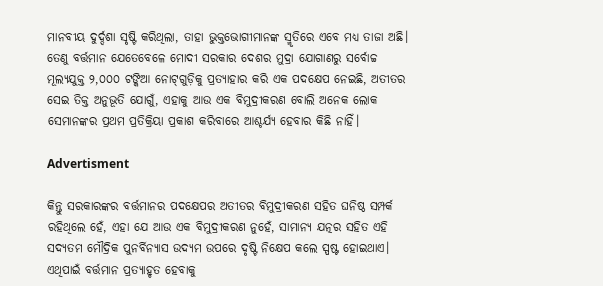ମାନବୀୟ ଦୁର୍ଦ୍ଦଶା ସୃଷ୍ଟି କରିଥିଲା‌, ତାହା ଭୁକ୍ତଭୋଗୀମାନଙ୍କ ସ୍ମୃତିରେ ଏବେ ମଧ୍ୟ ତ‌‌ାଜା ଅଛି। ତେଣୁ ବର୍ତ୍ତମାନ ଯେତେବେଳେ ମୋଦୀ ସରକାର ଦେଶର ମୁଦ୍ରା ଯୋଗାଣରୁ ସର୍ବୋଚ୍ଚ ମୂଲ୍ୟଯୁକ୍ତ ୨,୦୦୦ ଟଙ୍କିଆ ନୋଟ୍‌ଗୁଡ଼ିକୁ ପ୍ରତ୍ୟାହାର କରି ଏକ ପଦକ୍ଷେପ ନେଇଛି, ଅତୀତର ସେଇ ତିକ୍ତ ଅନୁଭୂତି ଯୋଗୁଁ, ଏହାକୁ ଆଉ ଏକ ବିମୁଦ୍ରୀକରଣ ବୋଲି ଅନେକ ଲୋକ ସେମାନଙ୍କର ପ୍ରଥମ ପ୍ରତିକ୍ରିୟା ପ୍ରକାଶ କରିବାରେ ଆଶ୍ଚର୍ଯ୍ୟ ହେବାର କିଛି ନାହିଁ।

Advertisment

କିନ୍ତୁ ସରକାରଙ୍କର ବର୍ତ୍ତମାନର ପଦକ୍ଷେପର ଅତୀତର ବିମୁଦ୍ରୀକରଣ ସହିତ ଘନିଷ୍ଠ ସମ୍ପର୍କ ରହିଥିଲେ ହେଁ, ଏହା ଯେ ଆଉ ଏକ ବିମୁଦ୍ରୀକରଣ ନୁହେଁ, ସାମାନ୍ୟ ଯତ୍ନର ସହିତ ଏହି ସଦ୍ୟତମ ମୌଦ୍ରିକ ପୁନର୍ବିନ୍ୟାସ ଉଦ୍ୟମ ଉପରେ ଦୃଷ୍ଟି ନିକ୍ଷେପ କଲେ ସ୍ପଷ୍ଟ ହୋଇଥାଏ। ଏଥିପାଇଁ ବର୍ତ୍ତମାନ ପ୍ରତ୍ୟାହୃତ ହେବାକୁ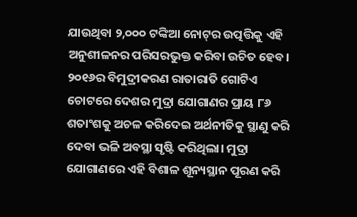ଯାଉଥିବା ୨,୦୦୦ ଟଙ୍କିଆ ନୋଟ୍‌ର ଉତ୍ପତ୍ତିକୁ ଏହି ଅନୁଶୀଳନର ପରିସରଭୁକ୍ତ କରିବା ଉଚିତ ହେବ। ୨୦୧୬ର ବିମୁଦ୍ରୀକରଣ ରାତାରାତି ଗୋଟିଏ‌ ଚୋଟରେ ଦେଶର ମୁଦ୍ରା ଯୋଗାଣର ପ୍ରାୟ ୮୬ ଶତାଂଶକୁ ଅଚଳ କରିଦେଇ ଅର୍ଥନୀତିକୁ ସ୍ଥାଣୁ କରି ଦେବା ଭଳି ଅବସ୍ଥା ସୃଷ୍ଟି କରିଥିଲା। ମୁଦ୍ରା ଯୋଗାଣରେ ଏହି ବିଶାଳ ଶୂନ୍ୟସ୍ଥାନ ପୂରଣ କରି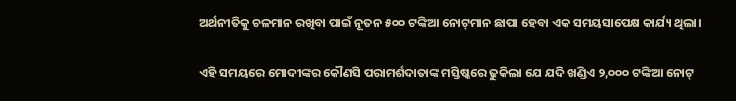ଅର୍ଥନୀତିକୁ ଚଳମାନ ରଖିବା ପାଇଁ ନୂତନ ୫୦୦ ଟଙ୍କିଆ ନୋଟ୍‌ମାନ ଛାପା ହେବା ଏକ ସମୟସାପେକ୍ଷ କାର୍ଯ୍ୟ ଥିଲା।

ଏହି ସମୟରେ ମୋଦୀଙ୍କର କୌଣସି ପରାମର୍ଶଦାତାଙ୍କ ମସ୍ତିଷ୍କରେ ଢୁକିଲା ଯେ ଯଦି ଖଣ୍ଡିଏ ୨,୦୦୦ ଟଙ୍କିଆ ନୋଟ୍‌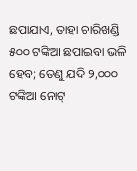ଛପାଯାଏ, ତାହା ଚାରିଖଣ୍ଡି ୫୦୦ ଟଙ୍କିଆ ଛପାଇବା ଭଳି ହେବ; ତେଣୁ ଯଦି ୨,୦୦୦ ଟଙ୍କିଆ ନୋଟ୍‌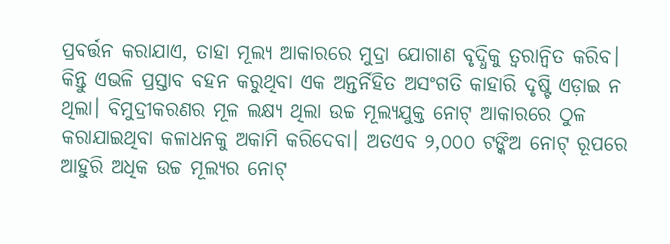ପ୍ରବର୍ତ୍ତନ କରାଯାଏ, ତାହା ମୂଲ୍ୟ ଆକାରରେ ମୁଦ୍ରା ଯୋଗାଣ ବୃଦ୍ଧିକୁ ତ୍ବରାନ୍ବିତ କରିବ। କିନ୍ତୁ ଏଭଳି ପ୍ରସ୍ତାବ ବହନ କରୁଥିବା ଏକ ଅନ୍ତର୍ନିହିତ ଅସଂଗତି କାହାରି ଦୃଷ୍ଟି ଏଡ଼ାଇ ନ ଥିଲା। ବିମୁଦ୍ରୀକରଣର ମୂଳ ଲକ୍ଷ୍ୟ ଥିଲା ଉଚ୍ଚ ମୂଲ୍ୟଯୁକ୍ତ ନୋଟ୍‌ ଆକାରରେ ଠୁଳ କରାଯାଇଥିବା କଳାଧନକୁ ଅକାମି କରିଦେବା। ଅତଏବ ୨,୦୦୦ ଟଙ୍କିଅ ନୋଟ୍‌ ରୂପରେ ଆହୁରି ଅଧିକ ଉଚ୍ଚ ମୂଲ୍ୟର ନୋଟ୍‌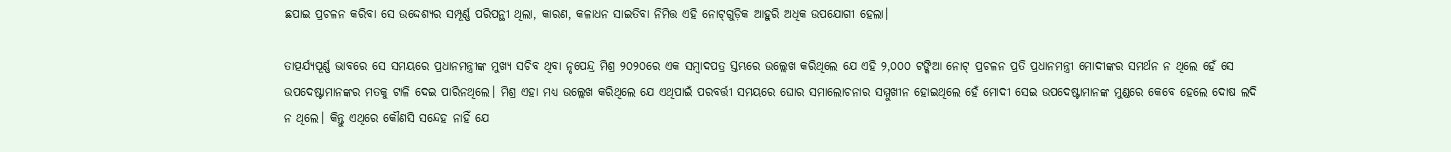ଛପାଇ ପ୍ରଚଳନ କରିବା ସେ ଉଦ୍ଦେଶ୍ୟର ସମ୍ପୂର୍ଣ୍ଣ ପରିପନ୍ଥୀ ଥିଲା, କାରଣ, କଳାଧନ ସାଇତିବା ନିମିତ୍ତ ଏହି ନୋଟ୍‌ଗୁଡ଼ିକ ଆହୁରି ଅଧିକ ଉପଯୋଗୀ ହେଲା।

ତାତ୍ପର୍ଯ୍ୟପୂର୍ଣ୍ଣ ଭାବରେ ସେ ସମୟରେ ପ୍ରଧାନମନ୍ତ୍ରୀଙ୍କ ମୁଖ୍ୟ ସଚିବ ଥିବା ନୃପେନ୍ଦ୍ର ମିଶ୍ର ୨୦୨୦ରେ ଏକ ସମ୍ବାଦପତ୍ର ସ୍ତମ୍ଭରେ ଉଲ୍ଲେଖ କରିଥିଲେ ଯେ ଏହି ୨,୦୦୦ ଟଙ୍କିଆ ନୋଟ୍‌ ପ୍ରଚଳନ ପ୍ରତି ପ୍ରଧାନମନ୍ତ୍ରୀ ମୋଦୀଙ୍କର ସମର୍ଥନ ନ ଥିଲେ ହେଁ ସେ ଉପଦେଷ୍ଟାମାନଙ୍କର ମତକୁ ଟାଳି ଦେଇ ପାରିନଥିଲେ। ମିଶ୍ର ଏହା ମଧ୍ୟ ଉଲ୍ଲେଖ କରିଥିଲେ ଯେ ଏଥିପାଇଁ ପରବର୍ତ୍ତୀ ସମୟରେ ଘୋର ସମାଲୋଚନାର ସମ୍ମୁଖୀନ ହୋଇଥିଲେ ହେଁ ମୋଦୀ ସେଇ ଉପଦେଷ୍ଟାମାନଙ୍କ ମୁଣ୍ଡରେ କେବେ ହେଲେ ଦୋଷ ଲଦି ନ ଥିଲେ। କିନ୍ତୁ ଏଥିରେ କୌଣସି ସନ୍ଦେହ ନାହିଁ ଯେ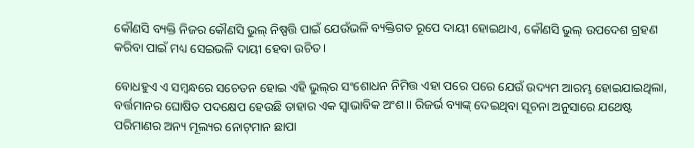କୌଣସି ବ୍ୟକ୍ତି ନିଜର କୌଣସି ଭୁଲ୍‌ ନିଷ୍ପତ୍ତି ପାଇଁ ଯେଉଁଭଳି ବ୍ୟକ୍ତିଗତ ରୂପେ ଦାୟୀ ହୋଇଥାଏ, କୌଣସି ଭୁଲ୍‌ ଉପଦେଶ ଗ୍ରହଣ କରିବା ପାଇଁ ମଧ୍ୟ ସେଇଭଳି ଦାୟୀ ହେବା ଉଚିତ।

ବୋଧହୁଏ ଏ ସମ୍ବନ୍ଧରେ ସଚେତନ ହୋଇ ଏହି ଭୁଲ୍‌ର ସଂଶୋଧନ ନିମିତ୍ତ ଏହା ପରେ ପରେ ଯେଉଁ ଉଦ୍ୟମ ଆରମ୍ଭ ହୋଇଯାଇଥିଲା, ବର୍ତ୍ତମାନର ଘୋଷିତ ପଦକ୍ଷେପ ହେଉଛି ତାହାର ଏକ ସ୍ବାଭାବିକ ଅଂଶ।। ରିଜର୍ଭ ବ୍ୟାଙ୍କ୍‌ ଦେଇଥିବା ସୂଚନା ଅନୁସାରେ ଯଥେଷ୍ଟ ପରିମାଣର ଅନ୍ୟ ମୂଲ୍ୟର ନୋଟ୍‌ମାନ ଛାପା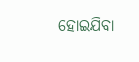ହୋଇଯିବା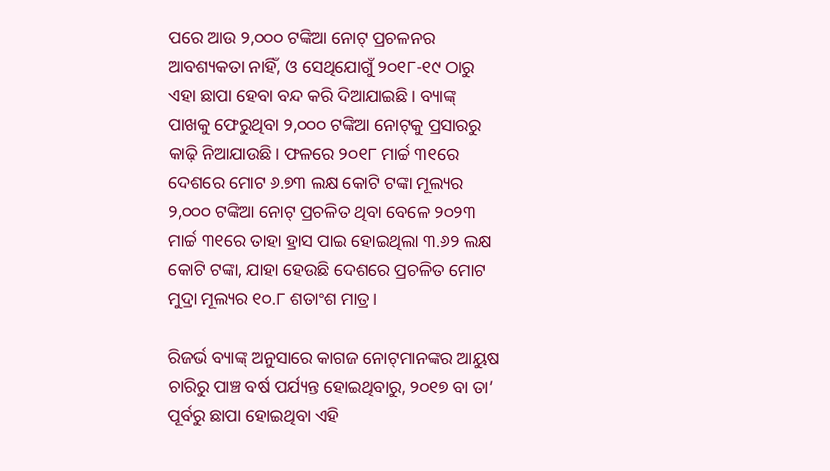ପରେ ଆଉ ୨,୦୦୦ ଟଙ୍କିଆ ନୋଟ୍‌ ପ୍ରଚଳନର ଆବଶ୍ୟକତା ନାହିଁ, ଓ ସେଥିଯୋଗୁଁ ୨୦୧୮-୧୯ ଠାରୁ ଏହା ଛାପା ହେବା ବନ୍ଦ କରି ଦିଆଯାଇଛି। ବ୍ୟାଙ୍କ୍‌ ପାଖକୁ ଫେରୁଥିବା ୨,୦୦୦ ଟଙ୍କିଆ ନୋଟ୍‌କୁ ପ୍ରସାରରୁ କାଢ଼ି ନିଆଯାଉଛି। ଫଳରେ ୨୦୧୮ ମାର୍ଚ୍ଚ ୩୧ରେ ଦେଶରେ ମୋଟ ୬.୭୩ ଲକ୍ଷ କୋଟି ଟଙ୍କା ମୂଲ୍ୟର ୨,୦୦୦ ଟଙ୍କିଆ ନୋଟ୍‌ ପ୍ରଚଳିତ ଥିବା ବେଳେ ୨୦୨୩ ମାର୍ଚ୍ଚ ୩୧ରେ ତାହା ହ୍ରାସ ପାଇ ହୋଇଥିଲା ୩.୬୨ ଲକ୍ଷ କୋଟି ଟଙ୍କା, ଯାହା ହେଉଛି ଦେଶରେ ପ୍ରଚଳିତ ମୋଟ ମୁଦ୍ରା ମୂଲ୍ୟର ୧୦.୮ ଶତାଂଶ ମାତ୍ର।

ରିଜର୍ଭ ବ୍ୟାଙ୍କ୍‌ ଅନୁସାରେ କାଗଜ ନୋଟ୍‌ମାନଙ୍କର ଆୟୁଷ ଚାରିରୁ ପାଞ୍ଚ ବର୍ଷ ପର୍ଯ୍ୟନ୍ତ ହୋଇଥିବାରୁ, ୨୦୧୭ ବା ତା’ ପୂର୍ବରୁ ଛାପା ହୋଇଥିବା ଏହି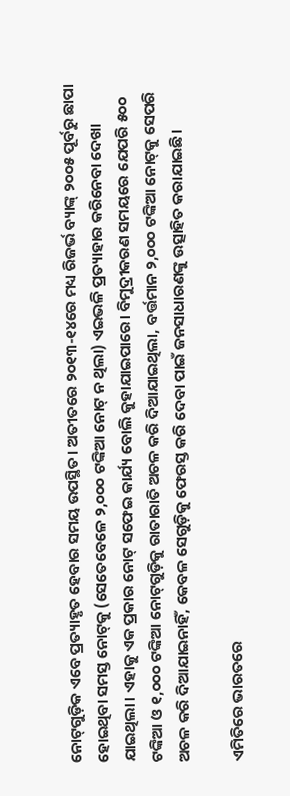ନୋଟ୍‌ଗୁଡ଼ିକ ଏବେ ପ୍ରତ୍ୟାହୃତ ହେବାର ସମୟ ଉପସ୍ଥିତ। ଅତୀତରେ ୨୦୧୩-୧୪ରେ ମଧ୍ୟ ରିଜର୍ଭ ବ୍ୟାଙ୍କ୍‌ ୨୦୦୫ ପୂର୍ବରୁ ଛାପା ହୋଇଥିବା ସମସ୍ତ ନୋଟ୍‌କୁ (ସେତେବେଳେ ୨,୦୦୦ ଟଙ୍କିଆ ନୋଟ୍‌ ନ ଥିଲା) ଏଇଭଳି ପ୍ରତ୍ୟାହାର କରିନେବା ଦେଖା ଯାଇଥିଲା। ଏହାକୁ ଏକ ପ୍ରକାର ନୋଟ୍ ସଫେଇ କାର୍ଯ୍ୟ ବୋଲି କୁହାଯାଇପାରେ। ବିମୁଦ୍ରୀକରଣ ସମୟରେ ଯେପରି ୫୦୦ ଟଙ୍କିଆ ଓ ୧,୦୦୦ ଟଙ୍କିଆ ନୋଟ୍‌ଗୁଡ଼ିକୁ ରାତାରାତି ଅଚଳ କରି ଦିଆଯାଇଥିଲା, ବର୍ତ୍ତମାନ ୨,୦୦୦ ଟଙ୍କିଆ ନୋଟ୍‌କୁ ସେପରି ଅଚଳ କରି ଦିଆଯାଇନାହିଁ, କେବଳ ସେଗୁଡ଼ିକୁ ଫେରସ୍ତ କରି ଦେବା ପାଇଁ ଜନସାଧାରଣଙ୍କୁ ଉତ୍ସାହିତ କରାଯାଇଛି।

ଏମିତିରେ ଭାରତରେ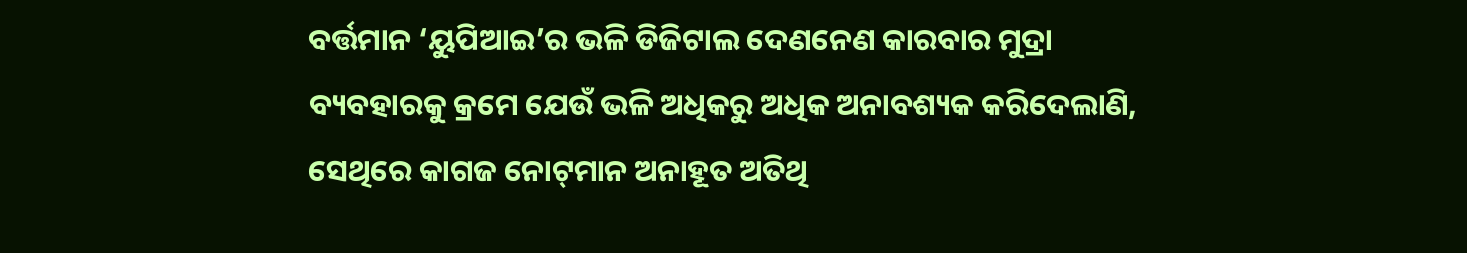ବର୍ତ୍ତମାନ ‘ୟୁପିଆଇ’ର ଭଳି ଡିଜିଟାଲ ଦେଣନେଣ କ‌ା‌ରବାର ମୁଦ୍ରା ବ୍ୟବହାରକୁ କ୍ରମେ ଯେଉଁ ଭଳି ଅଧିକରୁ ଅଧିକ ଅନାବଶ୍ୟକ କରିଦେଲାଣି, ସେଥିରେ କାଗଜ ନୋଟ୍‌ମାନ ଅନାହୂତ ଅତିଥି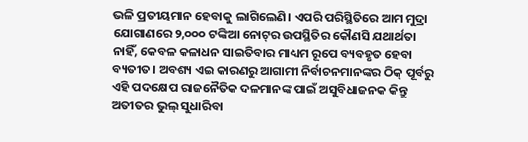ଭଳି ପ୍ରତୀୟମାନ ହେବାକୁ ଲାଗିଲେଣି। ଏପରି ପରିସ୍ଥିତିରେ ଆମ ମୁଦ୍ରା ଯୋଗାଣରେ ୨,୦୦୦ ଟଙ୍କିଆ ନୋଟ୍‌ର ଉପସ୍ଥିତିର କୌଣସି ଯଥାର୍ଥତା ନାହିଁ, କେବଳ କଳାଧନ ସାଇତିବାର ମାଧ୍ୟମ ରୂପେ ବ୍ୟବହୃତ ହେବା ବ୍ୟତୀତ। ଅବଶ୍ୟ ଏଇ କାରଣରୁ ଆଗାମୀ ନିର୍ବାଚନମାନଙ୍କର ଠିକ୍‌ ପୂର୍ବରୁ ଏହି ପଦକ୍ଷେପ ରାଜନୈତିକ ଦଳମାନଙ୍କ ପାଇଁ ଅସୁବିଧାଜନକ କିନ୍ତୁ ଅତୀତର ଭୁଲ୍‌ ସୁଧାରିବା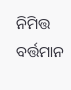ନିମିତ୍ତ ବର୍ତ୍ତମାନ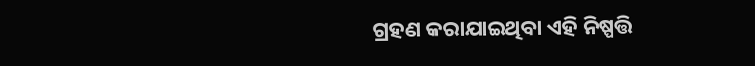ଗ୍ରହଣ କରାଯାଇଥିବା ଏହି ନିଷ୍ପତ୍ତି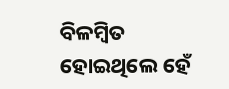ବିଳମ୍ବିତ ହୋଇଥିଲେ ହେଁ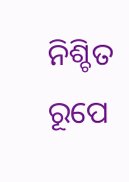ନିଶ୍ଚିତ ରୂପେ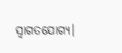ସ୍ବାଗତଯୋଗ୍ୟ।